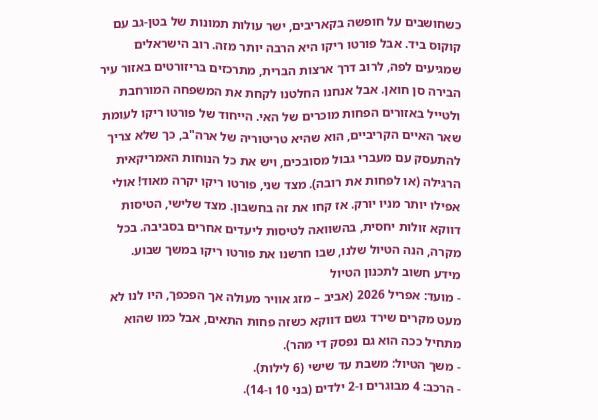כשחושבים על חופשה בקאריבים, ישר עולות תמונות של בטן-גב עם קוקוס ביד. אבל פורטו ריקו היא הרבה יותר מזה. רוב הישראלים שמגיעים לפה, לרוב דרך ארצות הברית, מתרכזים בריזורטים באזור עיר הבירה סן חואן. אבל אנחנו החלטנו לקחת את המשפחה המורחבת ולטייל באזורים הפחות מוכרים של האי. הייחוד של פורטו ריקו לעומת שאר האיים הקריביים, הוא שהיא טריטוריה של ארה"ב, כך שלא צריך להתעסק עם מעברי גבול מסובכים, ויש את כל הנוחות האמריקאית הרגילה (או לפחות את רובה). מצד שני, פורטו ריקו יקרה מאוד! אולי אפילו יותר מניו יורק. אז קחו את זה בחשבון. מצד שלישי, הטיסות דווקא זולות יחסית, בהשוואה לטיסות ליעדים אחרים בסביבה. בכל מקרה, הנה הטיול שלנו, שבו חרשנו את פורטו ריקו במשך שבוע.
מידע חשוב לתכנון הטיול
- מועד: אפריל 2026 (אביב – מזג אוויר מעולה אך הפכפך, היו לנו לא מעט מקרים שירד גשם דווקא כשזה פחות התאים, אבל כמו שהוא מתחיל ככה הוא גם נפסק די מהר).
- משך הטיול: משבת עד שישי (6 לילות).
- הרכב: 4 מבוגרים ו-2 ילדים (בני 10 ו-14).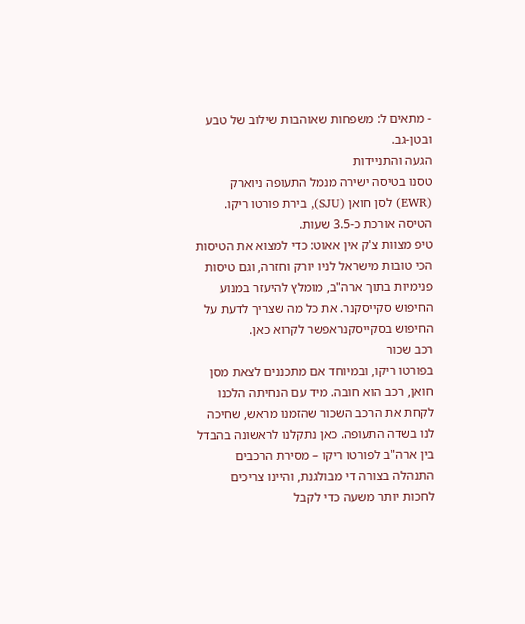- מתאים ל: משפחות שאוהבות שילוב של טבע ובטן-גב.
הגעה והתניידות
טסנו בטיסה ישירה מנמל התעופה ניוארק (EWR) לסן חואן (SJU), בירת פורטו ריקו. הטיסה אורכת כ-3.5 שעות.
טיפ מצוות צ'ק אין אאוט: כדי למצוא את הטיסות הכי טובות מישראל לניו יורק וחזרה, וגם טיסות פנימיות בתוך ארה"ב, מומלץ להיעזר במנוע החיפוש סקייסקנר. את כל מה שצריך לדעת על החיפוש בסקייסקנראפשר לקרוא כאן.
רכב שכור
בפורטו ריקו, ובמיוחד אם מתכננים לצאת מסן חואן, רכב הוא חובה. מיד עם הנחיתה הלכנו לקחת את הרכב השכור שהזמנו מראש, שחיכה לנו בשדה התעופה. כאן נתקלנו לראשונה בהבדל בין ארה"ב לפורטו ריקו – מסירת הרכבים התנהלה בצורה די מבולגנת, והיינו צריכים לחכות יותר משעה כדי לקבל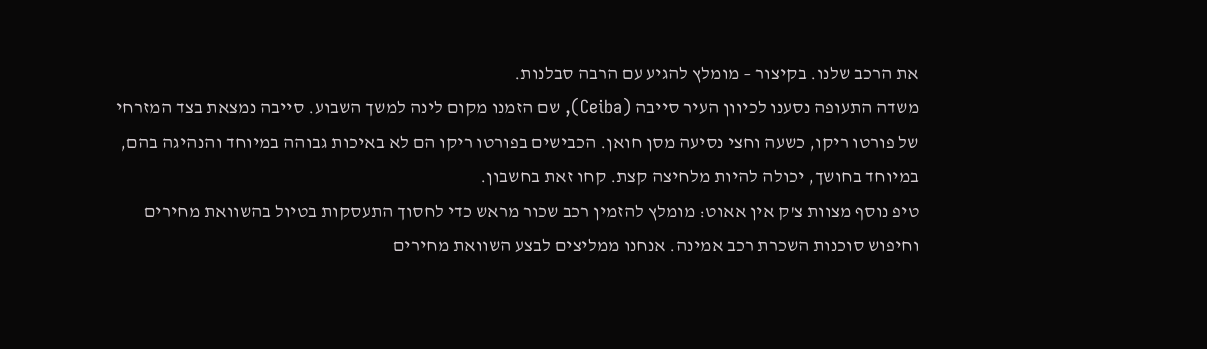את הרכב שלנו. בקיצור – מומלץ להגיע עם הרבה סבלנות.
משדה התעופה נסענו לכיוון העיר סייבה (Ceiba), שם הזמנו מקום לינה למשך השבוע. סייבה נמצאת בצד המזרחי של פורטו ריקו, כשעה וחצי נסיעה מסן חואן. הכבישים בפורטו ריקו הם לא באיכות גבוהה במיוחד והנהיגה בהם, במיוחד בחושך, יכולה להיות מלחיצה קצת. קחו זאת בחשבון.
טיפ נוסף מצוות צ'ק אין אאוט: מומלץ להזמין רכב שכור מראש כדי לחסוך התעסקות בטיול בהשוואת מחירים וחיפוש סוכנות השכרת רכב אמינה. אנחנו ממליצים לבצע השוואת מחירים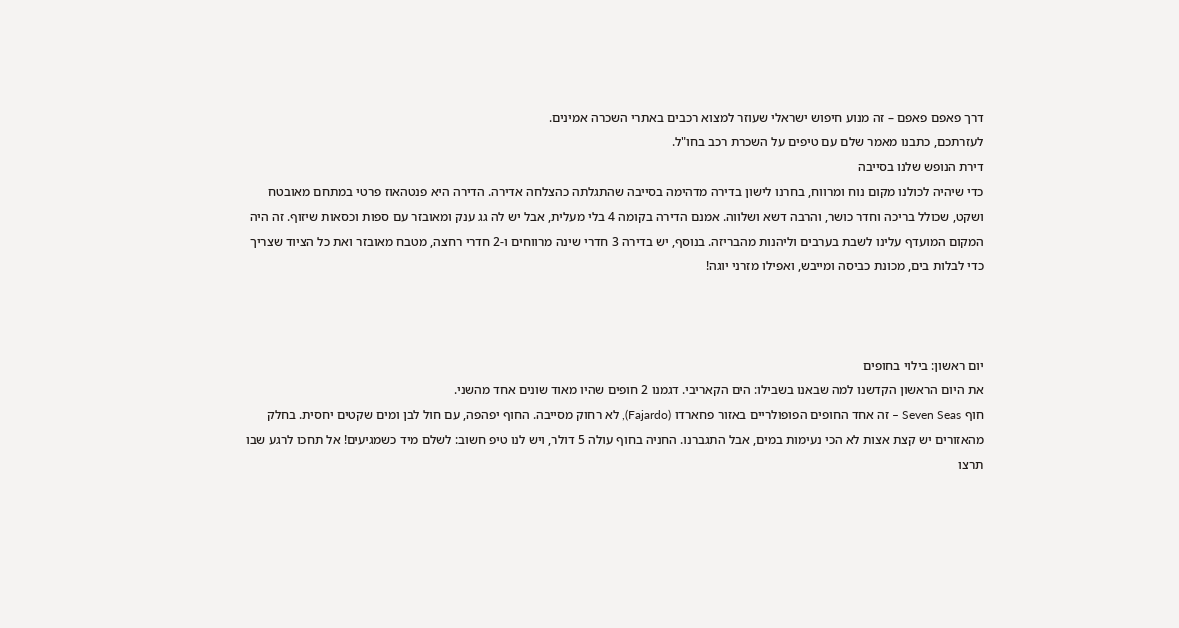דרך פאפם פאפם – זה מנוע חיפוש ישראלי שעוזר למצוא רכבים באתרי השכרה אמינים.
לעזרתכם, כתבנו מאמר שלם עם טיפים על השכרת רכב בחו"ל.
דירת הנופש שלנו בסייבה
כדי שיהיה לכולנו מקום נוח ומרווח, בחרנו לישון בדירה מדהימה בסייבה שהתגלתה כהצלחה אדירה. הדירה היא פנטהאוז פרטי במתחם מאובטח ושקט, שכולל בריכה וחדר כושר, והרבה דשא ושלווה. אמנם הדירה בקומה 4 בלי מעלית, אבל יש לה גג ענק ומאובזר עם ספות וכסאות שיזוף. זה היה המקום המועדף עלינו לשבת בערבים וליהנות מהבריזה. בנוסף, יש בדירה 3 חדרי שינה מרווחים ו-2 חדרי רחצה, מטבח מאובזר ואת כל הציוד שצריך כדי לבלות בים, מכונת כביסה ומייבש, ואפילו מזרני יוגה!



יום ראשון: בילוי בחופים
את היום הראשון הקדשנו למה שבאנו בשבילו: הים הקאריבי. דגמנו 2 חופים שהיו מאוד שונים אחד מהשני.
חוף Seven Seas – זה אחד החופים הפופולריים באזור פחארדו (Fajardo), לא רחוק מסייבה. החוף יפהפה, עם חול לבן ומים שקטים יחסית. בחלק מהאזורים יש קצת אצות לא הכי נעימות במים, אבל התגברנו. החניה בחוף עולה 5 דולר, ויש לנו טיפ חשוב: לשלם מיד כשמגיעים! אל תחכו לרגע שבו תרצו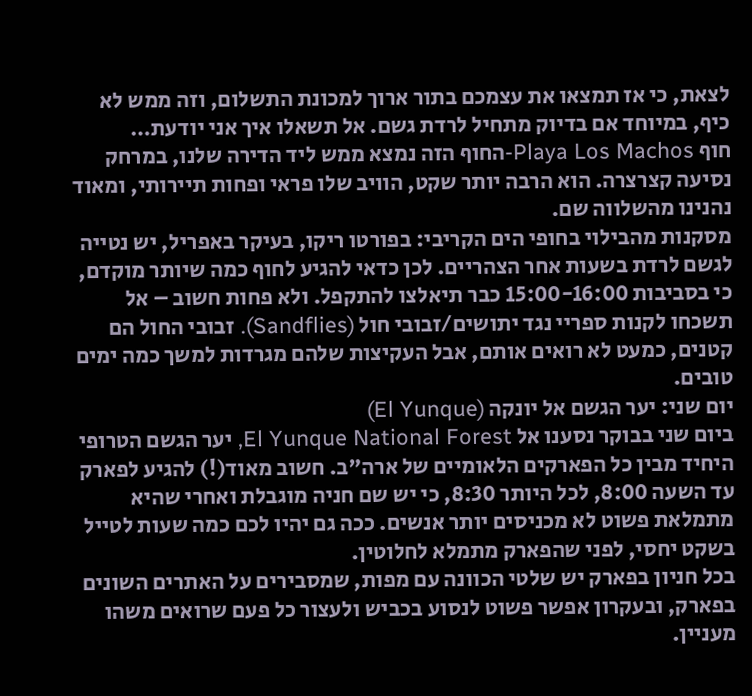לצאת, כי אז תמצאו את עצמכם בתור ארוך למכונת התשלום, וזה ממש לא כיף, במיוחד אם בדיוק מתחיל לרדת גשם. אל תשאלו איך אני יודעת…
חוף Playa Los Machos-החוף הזה נמצא ממש ליד הדירה שלנו, במרחק נסיעה קצרצרה. הוא הרבה יותר שקט, הוויב שלו פראי ופחות תיירותי, ומאוד נהנינו מהשלווה שם.
מסקנות מהבילוי בחופי הים הקריבי: בפורטו ריקו, בעיקר באפריל, יש נטייה לגשם לרדת בשעות אחר הצהריים. לכן כדאי להגיע לחוף כמה שיותר מוקדם, כי בסביבות 15:00-16:00 כבר תיאלצו להתקפל. ולא פחות חשוב – אל תשכחו לקנות ספריי נגד יתושים/זבובי חול (Sandflies). זבובי החול הם קטנים, כמעט לא רואים אותם, אבל העקיצות שלהם מגרדות למשך כמה ימים טובים.
יום שני: יער הגשם אל יונקה (El Yunque)
ביום שני בבוקר נסענו אל El Yunque National Forest, יער הגשם הטרופי היחיד מבין כל הפארקים הלאומיים של ארה"ב. חשוב מאוד(!) להגיע לפארק עד השעה 8:00, לכל היותר 8:30, כי יש שם חניה מוגבלת ואחרי שהיא מתמלאת פשוט לא מכניסים יותר אנשים. ככה גם יהיו לכם כמה שעות לטייל בשקט יחסי, לפני שהפארק מתמלא לחלוטין.
בכל חניון בפארק יש שלטי הכוונה עם מפות, שמסבירים על האתרים השונים בפארק, ובעקרון אפשר פשוט לנסוע בכביש ולעצור כל פעם שרואים משהו מעניין.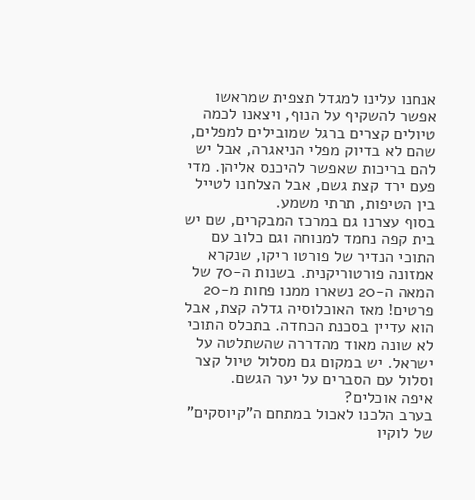אנחנו עלינו למגדל תצפית שמראשו אפשר להשקיף על הנוף, ויצאנו לכמה טיולים קצרים ברגל שמובילים למפלים, שהם לא בדיוק מפלי הניאגרה, אבל יש להם בריכות שאפשר להיכנס אליהן. מדי פעם ירד קצת גשם, אבל הצלחנו לטייל בין הטיפות, תרתי משמע.
בסוף עצרנו גם במרכז המבקרים, שם יש בית קפה נחמד למנוחה וגם כלוב עם התוכי הנדיר של פורטו ריקו, שנקרא אמזונה פורטוריקנית. בשנות ה-70 של המאה ה-20 נשארו ממנו פחות מ-20 פרטים! מאז האוכלוסיה גדלה קצת, אבל הוא עדיין בסכנת הכחדה. בתכלס התוכי לא שונה מאוד מהדררה שהשתלטה על ישראל. יש במקום גם מסלול טיול קצר וסלול עם הסברים על יער הגשם.
איפה אוכלים?
בערב הלכנו לאכול במתחם ה"קיוסקים" של לוקיו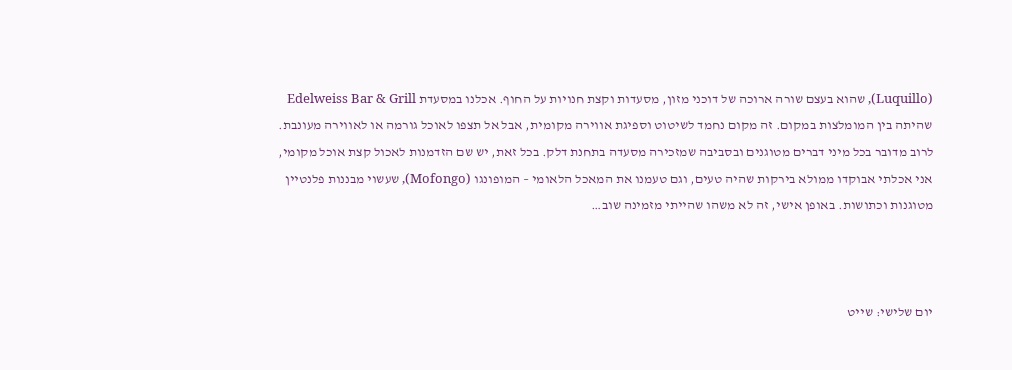(Luquillo), שהוא בעצם שורה ארוכה של דוכני מזון, מסעדות וקצת חנויות על החוף. אכלנו במסעדת Edelweiss Bar & Grill שהיתה בין המומלצות במקום. זה מקום נחמד לשיטוט וספיגת אווירה מקומית, אבל אל תצפו לאוכל גורמה או לאווירה מעונבת. לרוב מדובר בכל מיני דברים מטוגנים ובסביבה שמזכירה מסעדה בתחנת דלק. בכל זאת, יש שם הזדמנות לאכול קצת אוכל מקומי, אני אכלתי אבוקדו ממולא בירקות שהיה טעים, וגם טעמנו את המאכל הלאומי – המופונגו (Mofongo), שעשוי מבננות פלנטיין מטוגנות וכתושות. באופן אישי, זה לא משהו שהייתי מזמינה שוב…



יום שלישי: שייט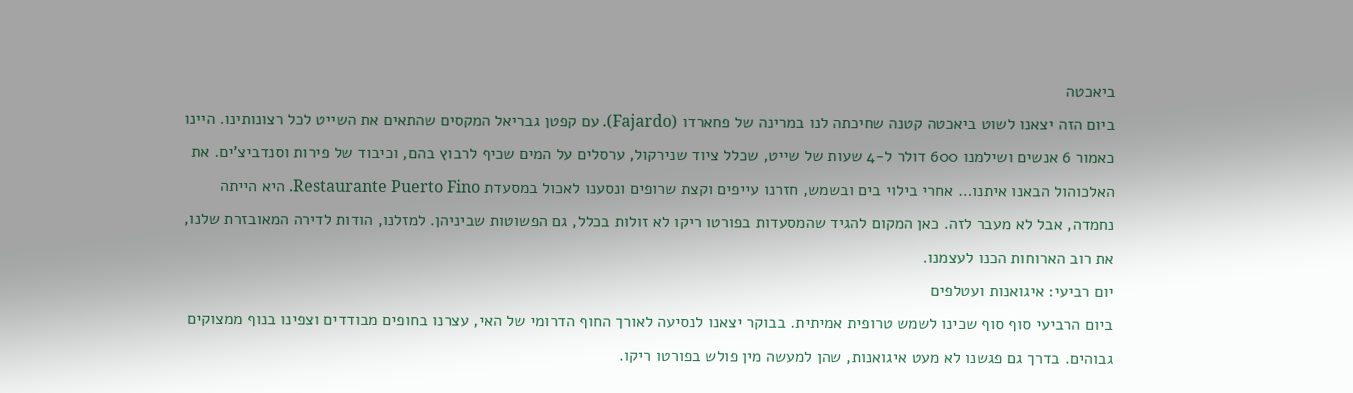ביאכטה
ביום הזה יצאנו לשוט ביאכטה קטנה שחיכתה לנו במרינה של פחארדו (Fajardo). עם קפטן גבריאל המקסים שהתאים את השייט לכל רצונותינו. היינו כאמור 6 אנשים ושילמנו 600 דולר ל-4 שעות של שייט, שכלל ציוד שנירקול, ערסלים על המים שכיף לרבוץ בהם, וכיבוד של פירות וסנדביצ'ים. את האלכוהול הבאנו איתנו… אחרי בילוי בים ובשמש, חזרנו עייפים וקצת שרופים ונסענו לאכול במסעדת Restaurante Puerto Fino. היא הייתה נחמדה, אבל לא מעבר לזה. כאן המקום להגיד שהמסעדות בפורטו ריקו לא זולות בכלל, גם הפשוטות שביניהן. למזלנו, הודות לדירה המאובזרת שלנו, את רוב הארוחות הכנו לעצמנו.
יום רביעי: איגואנות ועטלפים
ביום הרביעי סוף סוף שכינו לשמש טרופית אמיתית. בבוקר יצאנו לנסיעה לאורך החוף הדרומי של האי, עצרנו בחופים מבודדים וצפינו בנוף ממצוקים גבוהים. בדרך גם פגשנו לא מעט איגואנות, שהן למעשה מין פולש בפורטו ריקו.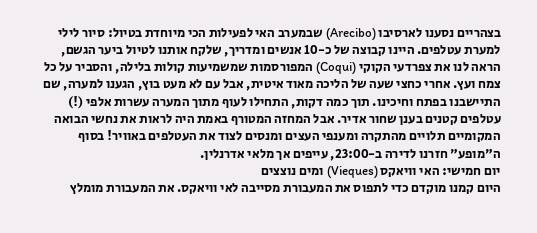בצהריים נסענו לארסיבו (Arecibo) שבמערב האי לפעילות הכי מיוחדת בטיול: סיור לילי למערת עטלפים. היינו קבוצה של כ-10 אנשים ומדריך, שלקח אותנו לטיול ביער הגשם, הראה לנו את צפרדעי הקוקי (Coqui) המפורסמות שמשמיעות קולות בלילה, והסביר על כל צמח ועץ. אחרי כחצי שעה של הליכה מאוד איטית, אבל עם לא מעט בוץ, הגענו למערה, שם התיישבנו בפתח וחיכינו. תוך כמה דקות, התחילו לעוף מתוך המערה עשרות אלפי (!) עטלפים קטנים בענן שחור אדיר. אבל המחזה המטורף באמת היה לראות את נחשי הבואה המקומיים תלויים מהתקרה ומענפי העצים ומנסים לצוד את העטלפים באוויר! בסוף ה"מופע" חזרנו לדירה ב-23:00, עייפים אך מלאי אדרנלין.
יום חמישי: האי וויאקס (Vieques) ומים נוצצים
היום קמנו מוקדם כדי לתפוס את המעבורת מסייבה לאי וויאקס. את המעבורת מומלץ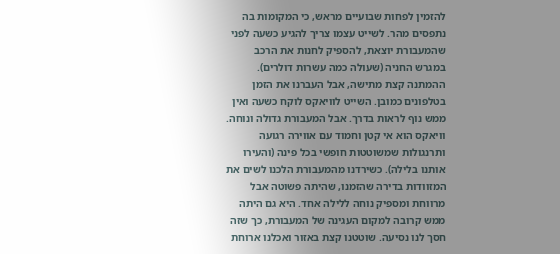להזמין לפחות שבועיים מראש, כי המקומות בה נתפסים מהר. לשייט עצמו צריך להגיע כשעה לפני שהמעבורת יוצאת, להספיק לחנות את הרכב במגרש החניה (שעולה כמה עשרות דולרים). ההמתנה קצת מתישה, אבל העברנו את הזמן בטלפונים כמובן. השייט לוויאקס לוקח כשעה ואין ממש נוף לראות בדרך. אבל המעבורת גדולה ונוחה.
וויאקס הוא אי קטן וחמוד עם אווירה רגועה ותרנגולות שמשוטטות חופשי בכל פינה (והעירו אותנו בלילה). כשירדנו מהמעבורת הלכנו לשים את המזוודות בדירה שהזמנו, שהיתה פשוטה אבל מרווחת ומספיק נוחה ללילה אחד. היא גם היתה ממש קרובה למקום העגינה של המעבורת, כך שזה חסך לנו נסיעה. שוטטנו קצת באזור ואכלנו ארוחת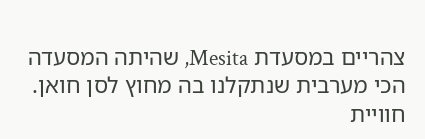צהריים במסעדת Mesita, שהיתה המסעדה הכי מערבית שנתקלנו בה מחוץ לסן חואן.
חוויית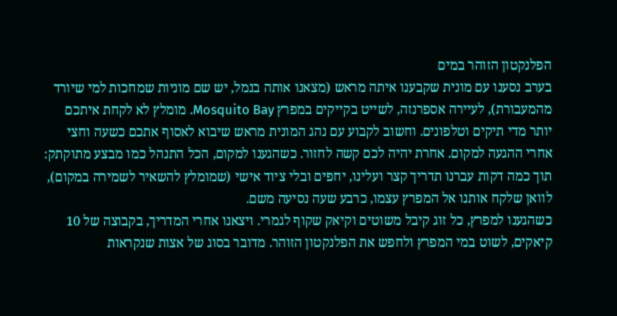הפלנקטון הזוהר במים
בערב נסענו עם מונית שקבענו איתה מראש (מצאנו אותה בנמל, יש שם מוניות שמחכות למי שיורד מהמעבורת), לעיירה אספרנזה, לשייט בקייקים במפרץ Mosquito Bay. מומלץ לא לקחת איתכם יותר מדי תיקים וטלפונים. וחשוב לקבוע עם נהג המונית מראש שיבוא לאסוף אתכם כשעה וחצי אחרי ההגעה למקום. אחרת יהיה לכם קשה לחזור. כשהגענו למקום, הכל התנהל כמו מבצע מתוקתק: תוך כמה דקות עברנו תדריך קצר ועלינו, יחפים ובלי ציוד אישי (שמומלץ להשאיר לשמירה במקום), לוואן שלקח אותנו אל המפרץ עצמו, כרבע שעה נסיעה משם.
כשהגענו למפרץ, כל זוג קיבל משוטים וקיאק שקוף לגמרי. ויצאנו אחרי המדריך, בקבוצה של 10 קיאקים, לשוט במי המפרץ ולחפש את הפלנקטון הזוהר. מדובר בסוג של אצות שנקראות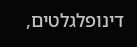דינופלגלטים,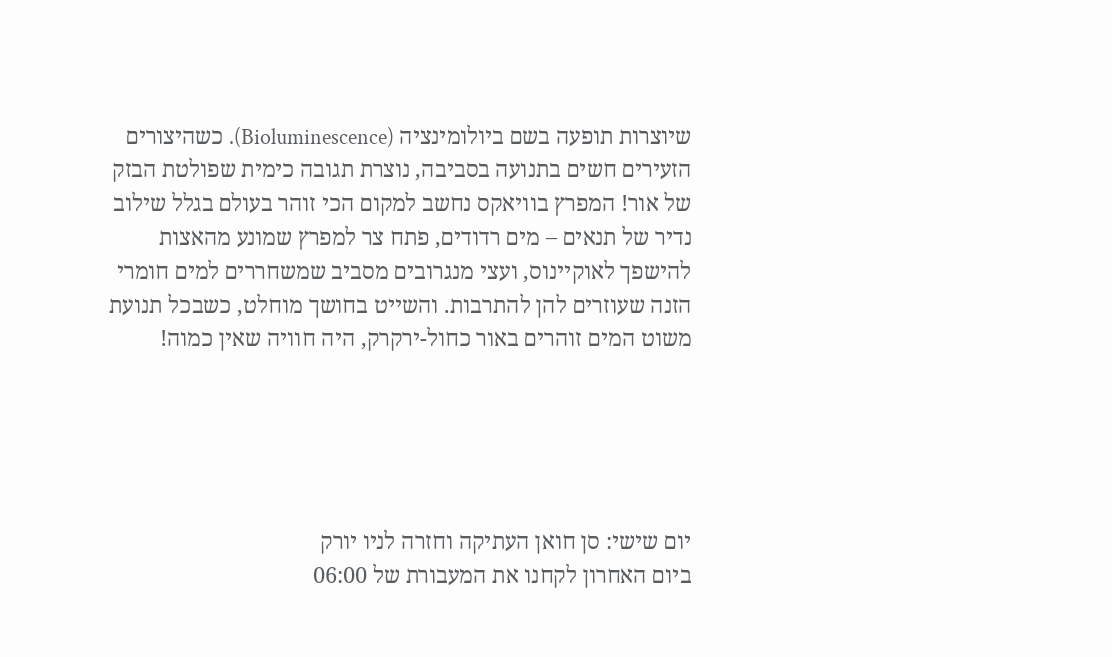שיוצרות תופעה בשם ביולומינציה (Bioluminescence). כשהיצורים הזעירים חשים בתנועה בסביבה, נוצרת תגובה כימית שפולטת הבזק של אור! המפרץ בוויאקס נחשב למקום הכי זוהר בעולם בגלל שילוב נדיר של תנאים – מים רדודים, פתח צר למפרץ שמונע מהאצות להישפך לאוקיינוס, ועצי מנגרובים מסביב שמשחררים למים חומרי הזנה שעוזרים להן להתרבות. והשייט בחושך מוחלט, כשבכל תנועת משוט המים זוהרים באור כחול-ירקרק, היה חוויה שאין כמוה!





יום שישי: סן חואן העתיקה וחזרה לניו יורק
ביום האחרון לקחנו את המעבורת של 06:00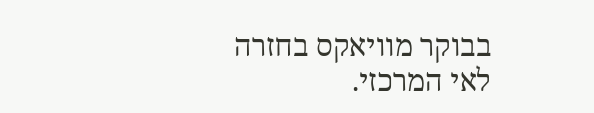בבוקר מוויאקס בחזרה לאי המרכזי.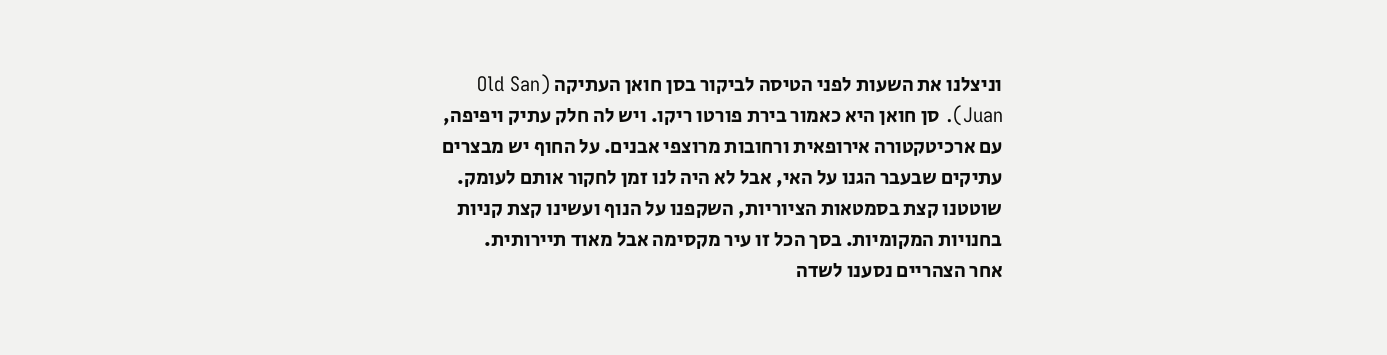וניצלנו את השעות לפני הטיסה לביקור בסן חואן העתיקה (Old San Juan). סן חואן היא כאמור בירת פורטו ריקו. ויש לה חלק עתיק ויפיפה, עם ארכיטקטורה אירופאית ורחובות מרוצפי אבנים. על החוף יש מבצרים עתיקים שבעבר הגנו על האי, אבל לא היה לנו זמן לחקור אותם לעומק. שוטטנו קצת בסמטאות הציוריות, השקפנו על הנוף ועשינו קצת קניות בחנויות המקומיות. בסך הכל זו עיר מקסימה אבל מאוד תיירותית.
אחר הצהריים נסענו לשדה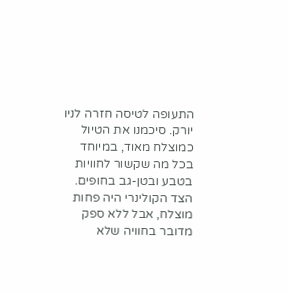התעופה לטיסה חזרה לניו יורק. סיכמנו את הטיול כמוצלח מאוד, במיוחד בכל מה שקשור לחוויות בטבע ובטן-גב בחופים. הצד הקולינרי היה פחות מוצלח, אבל ללא ספק מדובר בחוויה שלא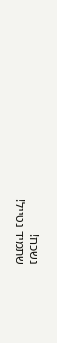נשכח!
שתמיד נטייל!